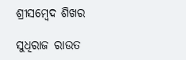ଶ୍ରୀସମ୍ବେଦ ଶିଖର

ସୁଧିରାଜ ରାଉତ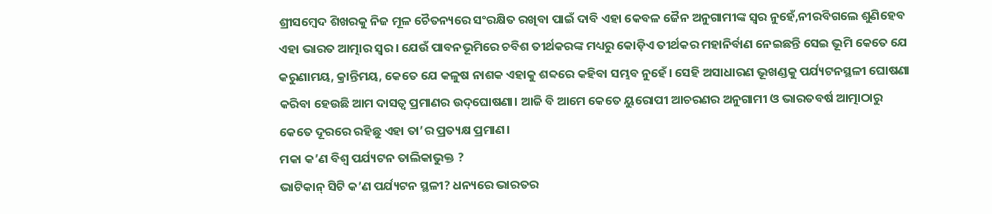ଶ୍ରୀସମ୍ବେଦ ଶିଖରକୁ ନିଜ ମୂଳ ଚୈତନ୍ୟରେ ସଂରକ୍ଷିତ ରଖିବା ପାଇଁ ଦାବି ଏହା କେବଳ ଜୈନ ଅନୁଗାମୀଙ୍କ ସ୍ବର ନୁହେଁ,ନୀରବିଗଲେ ଶୁଣିହେବ ଏହା ଭାରତ ଆତ୍ମାର ସ୍ବର। ଯେଉଁ ପାବନଭୂମିରେ ଚବିଶ ତୀର୍ଥକରଙ୍କ ମଧ୍ୟରୁ କୋଡ଼ିଏ ତୀର୍ଥକର ମହାନିର୍ବାଣ ନେଇଛନ୍ତି ସେଇ ଭୂମି କେତେ ଯେ କରୁଣାମୟ, କ୍ରାନ୍ତିମୟ, କେତେ ଯେ କଳୁଷ ନାଶକ ଏହାକୁ ଶବ୍ଦରେ କହିବା ସମ୍ଭବ ନୁହେଁ। ସେହି ଅସାଧାରଣ ଭୂଖଣ୍ଡକୁ ପର୍ଯ୍ୟଟନସ୍ଥଳୀ ଘୋଷଣା କରିବା ହେଉଛି ଆମ ଦାସତ୍ୱ ପ୍ରମାଣର ଉଦ୍‌ଘୋଷଣା। ଆଜି ବି ଆମେ କେତେ ୟୁରୋପୀ ଆଚରଣର ଅନୁଗାମୀ ଓ ଭାରତବର୍ଷ ଆତ୍ମାଠାରୁ କେତେ ଦୂରରେ ରହିଛୁ ଏହା ତା’ର ପ୍ରତ୍ୟକ୍ଷ ପ୍ରମାଣ।
ମକା କ’ଣ ବିଶ୍ୱ ପର୍ଯ୍ୟଟନ ତାଲିକାଭୁକ୍ତ ?
ଭାଟିକାନ୍‌ ସିଟି କ’ଣ ପର୍ଯ୍ୟଟନ ସ୍ଥଳୀ? ଧନ୍ୟରେ ଭାରତର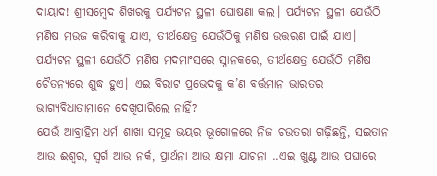ଦାୟାଦ! ଶ୍ରୀସମ୍ବେଦ ଶିଖରକୁ ପର୍ଯ୍ୟଟନ ସ୍ଥଳୀ ଘୋଷଣା କଲ। ପର୍ଯ୍ୟଟନ ସ୍ଥଳୀ ଯେଉଁଠି ମଣିଷ ମଉଜ କରିବାକୁ ଯାଏ, ତୀର୍ଥକ୍ଷେତ୍ର ଯେଉଁଠିକୁ ମଣିଷ ଉତ୍ତରଣ ପାଇଁ ଯାଏ। ପର୍ଯ୍ୟଟନ ସ୍ଥଳୀ ଯେଉଁଠି ମଣିଷ ମଦମାଂସରେ ସ୍ନାନକରେ, ତୀର୍ଥକ୍ଷେତ୍ର ଯେଉଁଠି ମଣିଷ ଚୈତନ୍ୟରେ ଶୁଦ୍ଧ ହୁଏ। ଏଇ ବିରାଟ ପ୍ରଭେଦକୁ କ’ଣ ବର୍ତ୍ତମାନ ଭାରତର ଭାଗ୍ୟବିଧାତାମାନେ ଦେଖିପାରିଲେ ନାହିଁ?
ଯେଉଁ ଆବ୍ରାହିମ ଧର୍ମ ଶାଖା ସମୂହ ଭୟର ଭୂଗୋଳରେ ନିଜ ଚଉତରା ଗଢ଼ିଛନ୍ତି, ସଇତାନ ଆଉ ଈଶ୍ୱର, ସ୍ବର୍ଗ ଆଉ ନର୍କ, ପ୍ରାର୍ଥନା ଆଉ କ୍ଷମା ଯାଚନା ..ଏଇ ଖୁଣ୍ଟ ଆଉ ପଘାରେ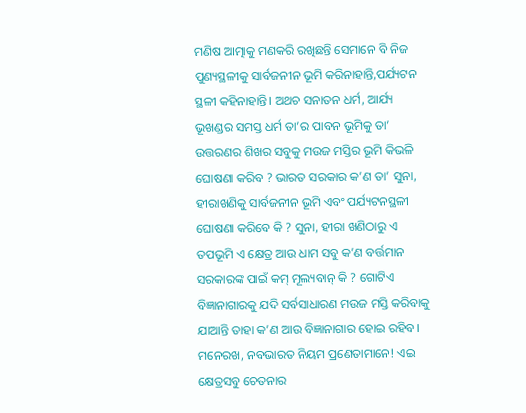ମଣିଷ ଆତ୍ମାକୁ ମଣକରି ରଖିଛନ୍ତି ସେମାନେ ବି ନିଜ ପୁଣ୍ୟସ୍ଥଳୀକୁ ସାର୍ବଜନୀନ ଭୂମି କରିନାହାନ୍ତି,ପର୍ଯ୍ୟଟନ ସ୍ଥଳୀ କହିନାହାନ୍ତି। ଅଥଚ ସନାତନ ଧର୍ମ, ଆର୍ଯ୍ୟ ଭୂଖଣ୍ଡର ସମସ୍ତ ଧର୍ମ ତା’ର ପାବନ ଭୂମିକୁ ତା’ ଉତ୍ତରଣର ଶିଖର ସବୁକୁ ମଉଜ ମସ୍ତିର ଭୂମି କିଭଳି ଘୋଷଣା କରିବ ? ଭାରତ ସରକାର କ’ଣ ତା’ ସୁନା, ହୀରାଖଣିକୁ ସାର୍ବଜନୀନ ଭୂମି ଏବଂ ପର୍ଯ୍ୟଟନସ୍ଥଳୀ ଘୋଷଣା କରିବେ କି ? ସୁନା, ହୀରା ଖଣିଠାରୁ ଏ ତପଭୂମି ଏ କ୍ଷେତ୍ର ଆଉ ଧାମ ସବୁ କ’ଣ ବର୍ତ୍ତମାନ ସରକାରଙ୍କ ପାଇଁ କମ୍‌ ମୂଲ୍ୟବାନ୍‌ କି ? ଗୋଟିଏ ବିଜ୍ଞାନାଗାରକୁ ଯଦି ସର୍ବସାଧାରଣ ମଉଜ ମସ୍ତି କରିବାକୁ ଯାଆନ୍ତି ତାହା କ’ଣ ଆଉ ବିଜ୍ଞାନାଗାର ହୋଇ ରହିବ। ମନେରଖ, ନବଭାରତ ନିୟମ ପ୍ରଣେତାମାନେ! ଏଇ କ୍ଷେତ୍ରସବୁ ଚେତନାର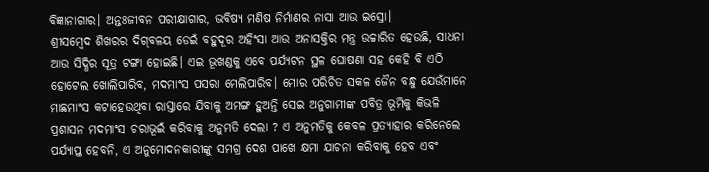ବିଜ୍ଞାନାଗାର। ଅନ୍ତଃଜୀବନ ପରୀକ୍ଷାଗାର, ଭବିଷ୍ୟ ମଣିଷ ନିର୍ମାଣର ନାସା ଆଉ ଇସ୍ରୋ।
ଶ୍ରୀସମ୍ବେଦ ଶିଖରର ଦିଗ୍‌ବଳୟ ଡେଇଁ ବହୁଦୂର ଅହିଂସା ଆଉ ଅନାସକ୍ତିର ମନ୍ତ୍ର ଉଚ୍ଚାରିତ ହେଉଛି, ସାଧନା ଆଉ ସିଦ୍ଧିର ସୂତ୍ର ଟଙ୍ଗା ହୋଇଛି। ଏଇ ଭୂଖଣ୍ଡକୁ ଏବେ ପର୍ଯ୍ୟଟନ ସ୍ଥଳ ଘୋଷଣା ସହ କେହି ବି ଏଠି ହୋଟେଲ ଖୋଲିପାରିବ, ମଦମାଂସ ପସରା ମେଲିପାରିବ। ମୋର ପରିଚିତ ସକଳ ଜୈନ ବନ୍ଧୁ ଯେଉଁମାନେ ମାଛମାଂସ କଟାହେଉଥିବା ରାସ୍ତାରେ ଯିବାକୁ ଅମଙ୍ଗ ହୁଅନ୍ତି ସେଇ ଅନୁଗାମୀଙ୍କ ପବିତ୍ର ଭୂମିକୁ କିଭଳି ପ୍ରଶାସନ ମଦମାଂସ ଚରାଭୂଇଁ କରିବାକୁ ଅନୁମତି ଦେଲା ? ଏ ଅନୁମତିକୁ କେବଳ ପ୍ରତ୍ୟାହାର କରିନେଲେ ପର୍ଯ୍ୟାପ୍ତ ହେବନି, ଏ ଅନୁମୋଦନକାରୀଙ୍କୁ ସମଗ୍ର ଦେଶ ପାଖେ କ୍ଷମା ଯାଚନା କରିବାକୁ ହେବ ଏବଂ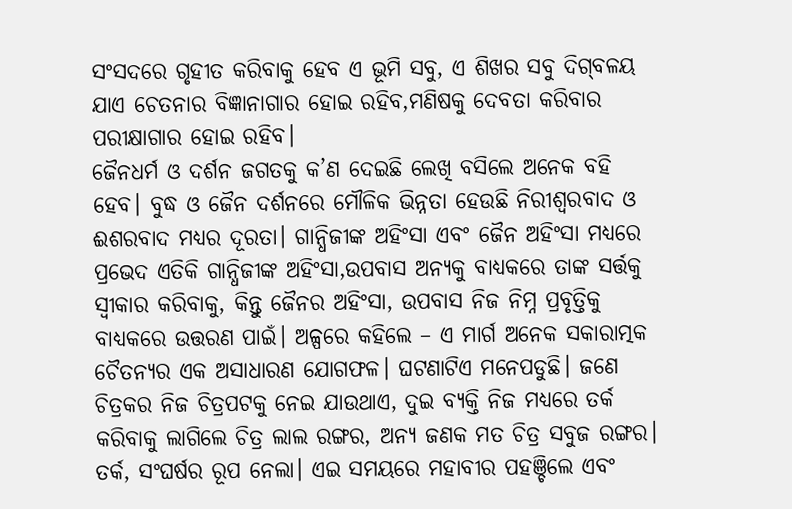ସଂସଦରେ ଗୃହୀତ କରିବାକୁ ହେବ ଏ ଭୂମି ସବୁ, ଏ ଶିଖର ସବୁ ଦିଗ୍‌ବଳୟ ଯାଏ ଚେତନାର ବିଜ୍ଞାନାଗାର ହୋଇ ରହିବ,ମଣିଷକୁ ଦେବତା କରିବାର ପରୀକ୍ଷାଗାର ହୋଇ ରହିବ।
ଜୈନଧର୍ମ ଓ ଦର୍ଶନ ଜଗତକୁ କ’ଣ ଦେଇଛି ଲେଖି ବସିଲେ ଅନେକ ବହି ହେବ। ବୁଦ୍ଧ ଓ ଜୈନ ଦର୍ଶନରେ ମୌଳିକ ଭିନ୍ନତା ହେଉଛି ନିରୀଶ୍ୱରବାଦ ଓ ଈଶରବାଦ ମଧ୍ୟର ଦୂରତା। ଗାନ୍ଧିଜୀଙ୍କ ଅହିଂସା ଏବଂ ଜୈନ ଅହିଂସା ମଧ୍ୟରେ ପ୍ରଭେଦ ଏତିକି ଗାନ୍ଧିଜୀଙ୍କ ଅହିଂସା,ଉପବାସ ଅନ୍ୟକୁ ବାଧ୍ୟକରେ ତାଙ୍କ ସର୍ତ୍ତକୁ ସ୍ବୀକାର କରିବାକୁ, କିନ୍ତୁ ଜୈନର ଅହିଂସା, ଉପବାସ ନିଜ ନିମ୍ନ ପ୍ରବୃତ୍ତିକୁ ବାଧ୍ୟକରେ ଉତ୍ତରଣ ପାଇଁ। ଅଳ୍ପରେ କହିଲେ – ଏ ମାର୍ଗ ଅନେକ ସକାରାତ୍ମକ ଚୈତନ୍ୟର ଏକ ଅସାଧାରଣ ଯୋଗଫଳ। ଘଟଣାଟିଏ ମନେପଡୁଛି। ଜଣେ ଚିତ୍ରକର ନିଜ ଚିତ୍ରପଟକୁ ନେଇ ଯାଉଥାଏ, ଦୁଇ ବ୍ୟକ୍ତି ନିଜ ମଧ୍ୟରେ ତର୍କ କରିବାକୁ ଲାଗିଲେ ଚିତ୍ର ଲାଲ ରଙ୍ଗର, ଅନ୍ୟ ଜଣକ ମତ ଚିତ୍ର ସବୁଜ ରଙ୍ଗର। ତର୍କ, ସଂଘର୍ଷର ରୂପ ନେଲା। ଏଇ ସମୟରେ ମହାବୀର ପହଞ୍ଚିଲେ ଏବଂ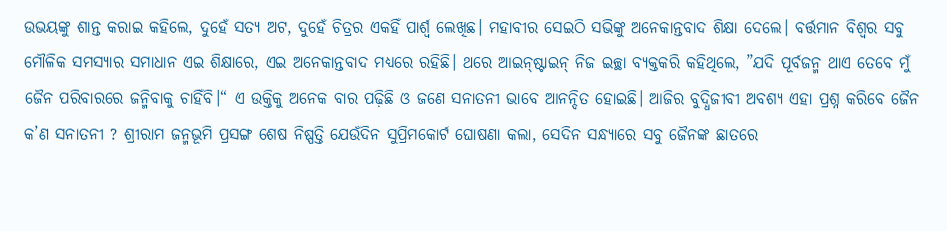ଉଭୟଙ୍କୁ ଶାନ୍ତ କରାଇ କହିଲେ, ଦୁହେଁ ସତ୍ୟ ଅଟ, ଦୁହେଁ ଚିତ୍ରର ଏକହିଁ ପାର୍ଶ୍ୱ ଲେଖିଛ। ମହାବୀର ସେଇଠି ସଭିଙ୍କୁ ଅନେକାନ୍ତବାଦ ଶିକ୍ଷା ଦେଲେ। ବର୍ତ୍ତମାନ ବିଶ୍ୱର ସବୁ ମୌଳିକ ସମସ୍ୟାର ସମାଧାନ ଏଇ ଶିକ୍ଷାରେ, ଏଇ ଅନେକାନ୍ତବାଦ ମଧ୍ୟରେ ରହିଛି। ଥରେ ଆଇନ୍‌ଷ୍ଟାଇନ୍‌ ନିଜ ଇଚ୍ଛା ବ୍ୟକ୍ତକରି କହିଥିଲେ, ”ଯଦି ପୂର୍ବଜନ୍ମ ଥାଏ ତେବେ ମୁଁ ଜୈନ ପରିବାରରେ ଜନ୍ମିବାକୁ ଚାହିଁବି।“ ଏ ଉକ୍ତିକୁ ଅନେକ ବାର ପଢ଼ିଛି ଓ ଜଣେ ସନାତନୀ ଭାବେ ଆନନ୍ଦିତ ହୋଇଛି। ଆଜିର ବୁଦ୍ଧିଜୀବୀ ଅବଶ୍ୟ ଏହା ପ୍ରଶ୍ନ କରିବେ ଜୈନ କ’ଣ ସନାତନୀ ? ଶ୍ରୀରାମ ଜନ୍ମଭୂମି ପ୍ରସଙ୍ଗ ଶେଷ ନିଷ୍ପତ୍ତି ଯେଉଁଦିନ ସୁପ୍ରିମକୋର୍ଟ ଘୋଷଣା କଲା, ସେଦିନ ସନ୍ଧ୍ୟାରେ ସବୁ ଜୈନଙ୍କ ଛାତରେ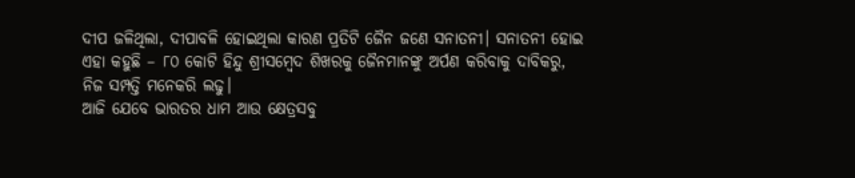ଦୀପ ଜଳିଥିଲା, ଦୀପାବଳି ହୋଇଥିଲା କାରଣ ପ୍ରତିଟି ଜୈନ ଜଣେ ସନାତନୀ। ସନାତନୀ ହୋଇ ଏହା କହୁଛି – ୮୦ କୋଟି ହିନ୍ଦୁ ଶ୍ରୀସମ୍ବେଦ ଶିଖରକୁ ଜୈନମାନଙ୍କୁ ଅର୍ପଣ କରିବାକୁ ଦାବିକରୁ, ନିଜ ସମ୍ପତ୍ତି ମନେକରି ଲଢୁ।
ଆଜି ଯେବେ ଭାରତର ଧାମ ଆଉ କ୍ଷେତ୍ରସବୁ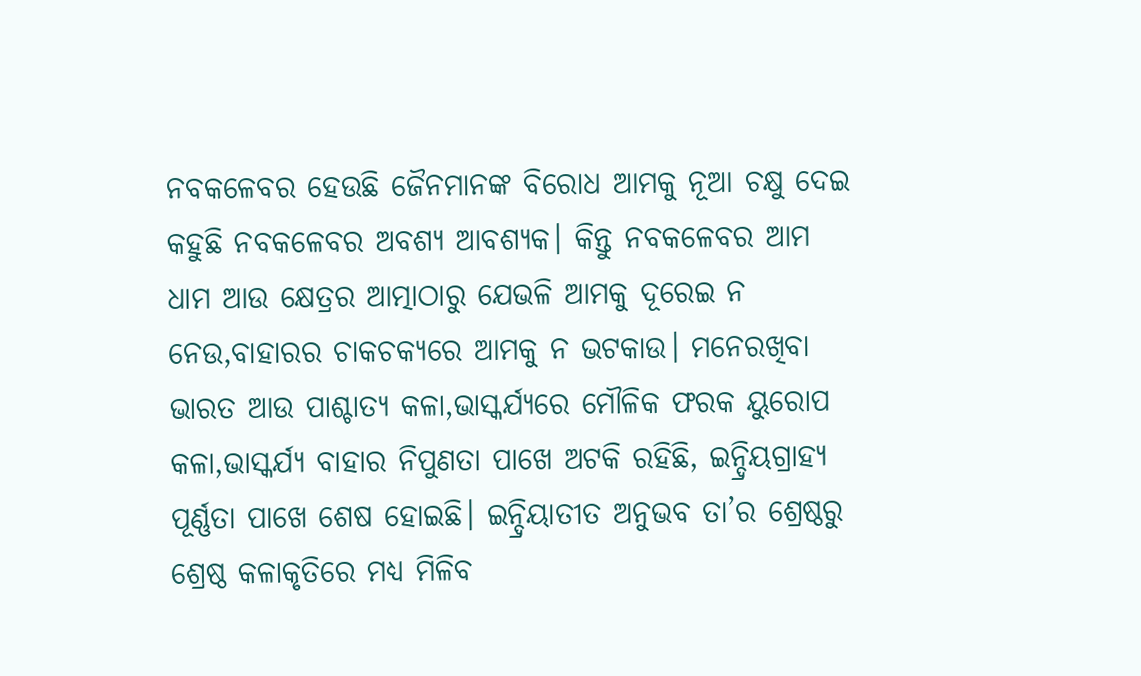ନବକଳେବର ହେଉଛି ଜୈନମାନଙ୍କ ବିରୋଧ ଆମକୁ ନୂଆ ଚକ୍ଷୁ ଦେଇ କହୁଛି ନବକଳେବର ଅବଶ୍ୟ ଆବଶ୍ୟକ। କିନ୍ତୁ ନବକଳେବର ଆମ ଧାମ ଆଉ କ୍ଷେତ୍ରର ଆତ୍ମାଠାରୁ ଯେଭଳି ଆମକୁ ଦୂରେଇ ନ ନେଉ,ବାହାରର ଚାକଚକ୍ୟରେ ଆମକୁ ନ ଭଟକାଉ। ମନେରଖିବା ଭାରତ ଆଉ ପାଶ୍ଚାତ୍ୟ କଳା,ଭାସ୍କର୍ଯ୍ୟରେ ମୌଳିକ ଫରକ ୟୁରୋପ କଳା,ଭାସ୍କର୍ଯ୍ୟ ବାହାର ନିପୁଣତା ପାଖେ ଅଟକି ରହିଛି, ଇନ୍ଦ୍ରିୟଗ୍ରାହ୍ୟ ପୂର୍ଣ୍ଣତା ପାଖେ ଶେଷ ହୋଇଛି। ଇନ୍ଦ୍ରିୟାତୀତ ଅନୁଭବ ତା’ର ଶ୍ରେଷ୍ଠରୁ ଶ୍ରେଷ୍ଠ କଳାକୃତିରେ ମଧ୍ୟ ମିଳିବ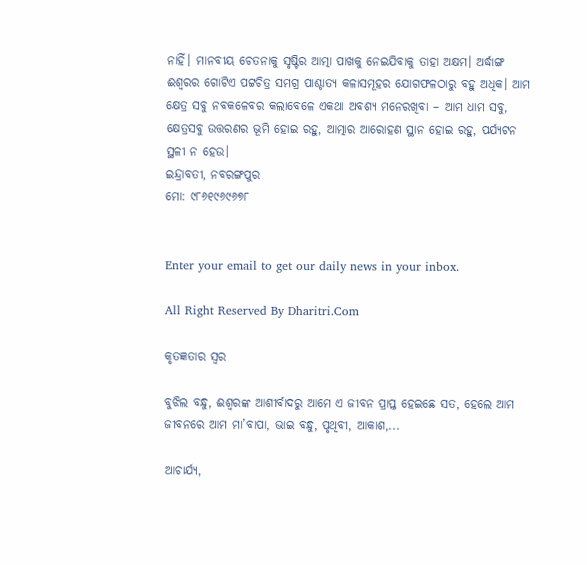ନାହିଁ। ମାନବୀୟ ଚେତନାକୁ ସୃଷ୍ଟିର ଆତ୍ମା ପାଖକୁ ନେଇଯିବାକୁ ତାହା ଅକ୍ଷମ। ଅର୍ଦ୍ଧାଙ୍ଗ ଈଶ୍ୱରର ଗୋଟିଏ ପଟ୍ଟଚିତ୍ର ସମଗ୍ର ପାଶ୍ଚାତ୍ୟ କଳାସମୂହର ଯୋଗଫଳଠାରୁ ବହୁ ଅଧିକ। ଆମ କ୍ଷେତ୍ର ସବୁ ନବକଳେବର କଲାବେଳେ ଏକଥା ଅବଶ୍ୟ ମନେରଖିବା – ଆମ ଧାମ ସବୁ, କ୍ଷେତ୍ରସବୁ ଉତ୍ତରଣର ଭୂମି ହୋଇ ରହୁ, ଆତ୍ମାର ଆରୋହଣ ସ୍ଥାନ ହୋଇ ରହୁ, ପର୍ଯ୍ୟଟନ ସ୍ଥଳୀ ନ ହେଉ।
ଇନ୍ଦ୍ରାବତୀ, ନବରଙ୍ଗପୁର
ମୋ: ୯୮୬୧୯୬୯୬୭୮


Enter your email to get our daily news in your inbox.

All Right Reserved By Dharitri.Com

କୃତଜ୍ଞତାର ସ୍ବର

ବୁଝିଲ ବନ୍ଧୁ, ଈଶ୍ବରଙ୍କ ଆଶୀର୍ବାଦରୁ ଆମେ ଏ ଜୀବନ ପ୍ରାପ୍ତ ହେଇଛେ ସତ, ହେଲେ ଆମ ଜୀବନରେ ଆମ ମା’ବାପା, ଭାଇ ବନ୍ଧୁ, ପୃଥିବୀ, ଆକାଶ,...

ଆଚାର୍ଯ୍ୟ,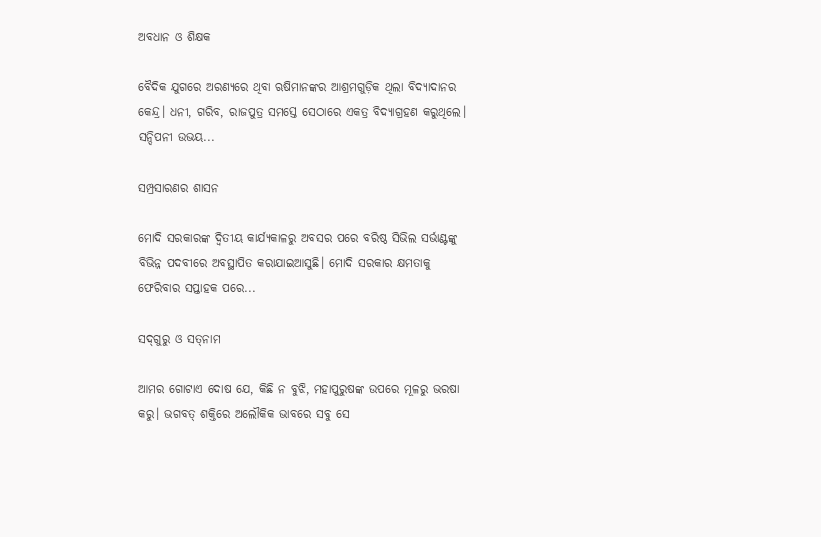ଅବଧାନ ଓ ଶିକ୍ଷକ

ବୈଦିକ ଯୁଗରେ ଅରଣ୍ୟରେ ଥିବା ଋଷିମାନଙ୍କର ଆଶ୍ରମଗୁଡ଼ିକ ଥିଲା ବିଦ୍ୟାଦାନର କେନ୍ଦ୍ର। ଧନୀ, ଗରିବ, ରାଜପୁତ୍ର ସମସ୍ତେ ସେଠାରେ ଏକତ୍ର ବିଦ୍ୟାଗ୍ରହଣ କରୁଥିଲେ। ସନ୍ଦିପନୀ ଉଭୟ...

ସମ୍ପ୍ରସାରଣର ଶାସନ

ମୋଦି ସରକାରଙ୍କ ଦ୍ୱିତୀୟ କାର୍ଯ୍ୟକାଳରୁ ଅବସର ପରେ ବରିଷ୍ଠ ସିଭିଲ ସର୍ଭାଣ୍ଟଙ୍କୁ ବିଭିନ୍ନ ପଦବୀରେ ଅବସ୍ଥାପିତ କରାଯାଇଆସୁଛି। ମୋଦି ସରକାର କ୍ଷମତାକୁ ଫେରିବାର ସପ୍ତାହକ ପରେ...

ସଦ୍‌ଗୁରୁ ଓ ସତ୍‌ନାମ

ଆମର ଗୋଟାଏ ଦୋଷ ଯେ, କିଛି ନ ବୁଝି, ମହାପୁରୁଷଙ୍କ ଉପରେ ମୂଳରୁ ଭରଷା କରୁ। ଭଗବତ୍‌ ଶକ୍ତିରେ ଅଲୌକିକ ଭାବରେ ସବୁ ସେ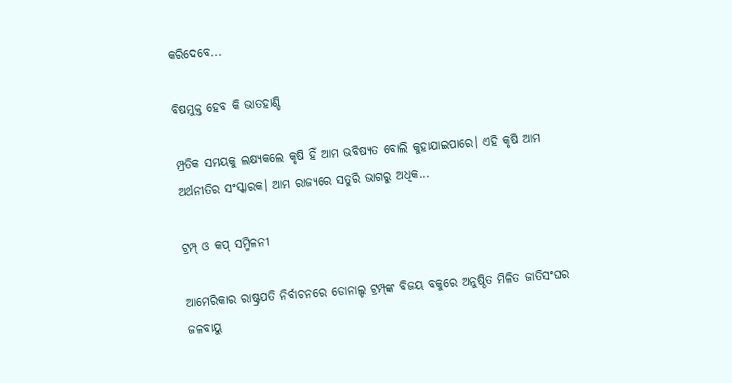କରିଦେବେ...

ବିଷମୁକ୍ତ ହେବ କି ଭାତହାଣ୍ଡି

ମ୍ପ୍ରତିକ ସମୟକୁ ଲକ୍ଷ୍ୟକଲେ କୃଷି ହିଁ ଆମ ଭବିଷ୍ୟତ ବୋଲି କୁହାଯାଇପାରେ। ଏହି କୃଷି ଆମ ଅର୍ଥନୀତିର ସଂସ୍କାରକ। ଆମ ରାଜ୍ୟରେ ସତୁରି ଭାଗରୁ ଅଧିକ...

ଟ୍ରମ୍ପ୍‌ ଓ କପ୍‌ ସମ୍ମିଳନୀ

ଆମେରିକାର ରାଷ୍ଟ୍ରପତି ନିର୍ବାଚନରେ ଡୋନାଲ୍ଡ ଟ୍ରମ୍ପ୍‌ଙ୍କ ବିଜୟ ବକୁରେ ଅନୁଷ୍ଠିତ ମିଳିତ ଜାତିସଂଘର ଜଳବାୟୁ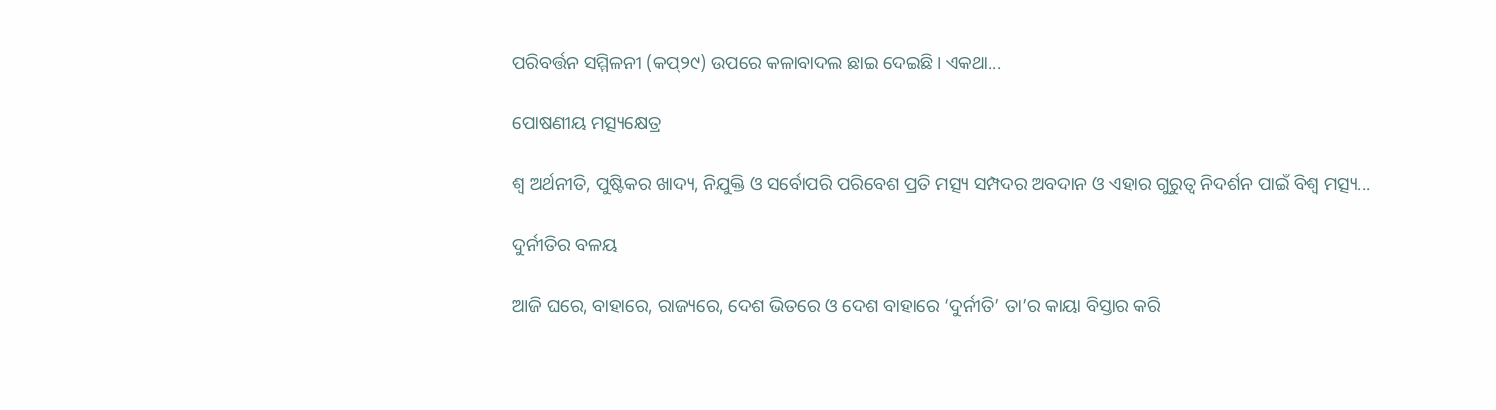ପରିବର୍ତ୍ତନ ସମ୍ମିଳନୀ (କପ୍‌୨୯) ଉପରେ କଳାବାଦଲ ଛାଇ ଦେଇଛି। ଏକଥା...

ପୋଷଣୀୟ ମତ୍ସ୍ୟକ୍ଷେତ୍ର

ଶ୍ୱ ଅର୍ଥନୀତି, ପୁଷ୍ଟିକର ଖାଦ୍ୟ, ନିଯୁକ୍ତି ଓ ସର୍ବୋପରି ପରିବେଶ ପ୍ରତି ମତ୍ସ୍ୟ ସମ୍ପଦର ଅବଦାନ ଓ ଏହାର ଗୁରୁତ୍ୱ ନିଦର୍ଶନ ପାଇଁ ବିଶ୍ୱ ମତ୍ସ୍ୟ...

ଦୁର୍ନୀତିର ବଳୟ

ଆଜି ଘରେ, ବାହାରେ, ରାଜ୍ୟରେ, ଦେଶ ଭିତରେ ଓ ଦେଶ ବାହାରେ ‘ଦୁର୍ନୀତି’ ତା’ର କାୟା ବିସ୍ତାର କରି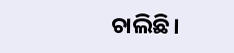ଚାଲିଛି।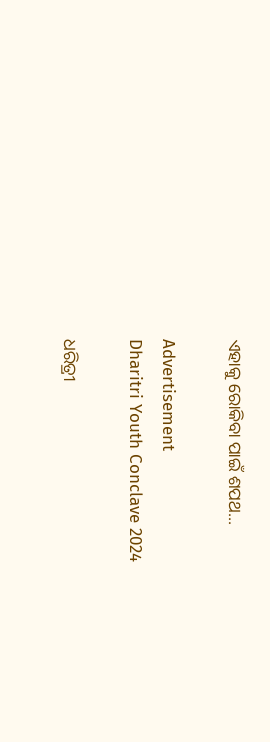ଏହାକୁ ରୋକିବା ପାଇଁ ଶପଥ...

Advertisement
Dharitri Youth Conclave 2024

ଧରିତ୍ରୀ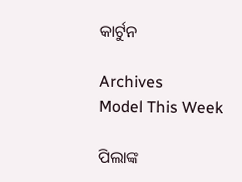କାର୍ଟୁନ

Archives
Model This Week

ପିଲାଙ୍କ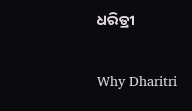ଧରିତ୍ରୀ

Why Dharitri